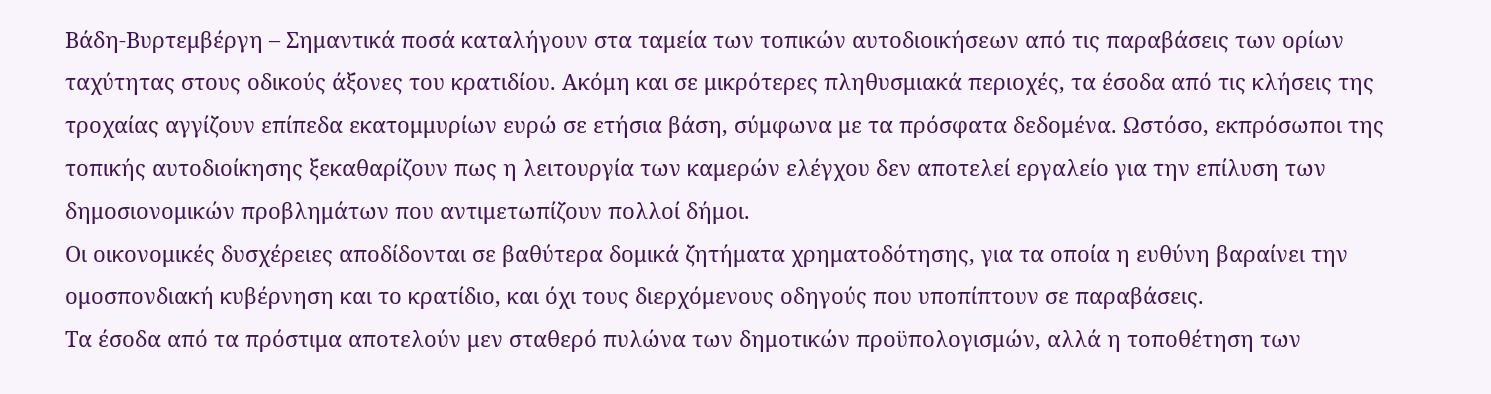Βάδη-Βυρτεμβέργη – Σημαντικά ποσά καταλήγουν στα ταμεία των τοπικών αυτοδιοικήσεων από τις παραβάσεις των ορίων ταχύτητας στους οδικούς άξονες του κρατιδίου. Ακόμη και σε μικρότερες πληθυσμιακά περιοχές, τα έσοδα από τις κλήσεις της τροχαίας αγγίζουν επίπεδα εκατομμυρίων ευρώ σε ετήσια βάση, σύμφωνα με τα πρόσφατα δεδομένα. Ωστόσο, εκπρόσωποι της τοπικής αυτοδιοίκησης ξεκαθαρίζουν πως η λειτουργία των καμερών ελέγχου δεν αποτελεί εργαλείο για την επίλυση των δημοσιονομικών προβλημάτων που αντιμετωπίζουν πολλοί δήμοι.
Οι οικονομικές δυσχέρειες αποδίδονται σε βαθύτερα δομικά ζητήματα χρηματοδότησης, για τα οποία η ευθύνη βαραίνει την ομοσπονδιακή κυβέρνηση και το κρατίδιο, και όχι τους διερχόμενους οδηγούς που υποπίπτουν σε παραβάσεις.
Τα έσοδα από τα πρόστιμα αποτελούν μεν σταθερό πυλώνα των δημοτικών προϋπολογισμών, αλλά η τοποθέτηση των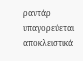ραντάρ υπαγορεύεται αποκλειστικά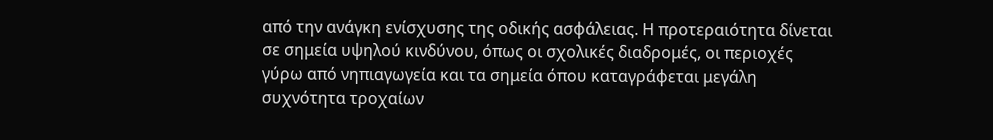από την ανάγκη ενίσχυσης της οδικής ασφάλειας. Η προτεραιότητα δίνεται σε σημεία υψηλού κινδύνου, όπως οι σχολικές διαδρομές, οι περιοχές γύρω από νηπιαγωγεία και τα σημεία όπου καταγράφεται μεγάλη συχνότητα τροχαίων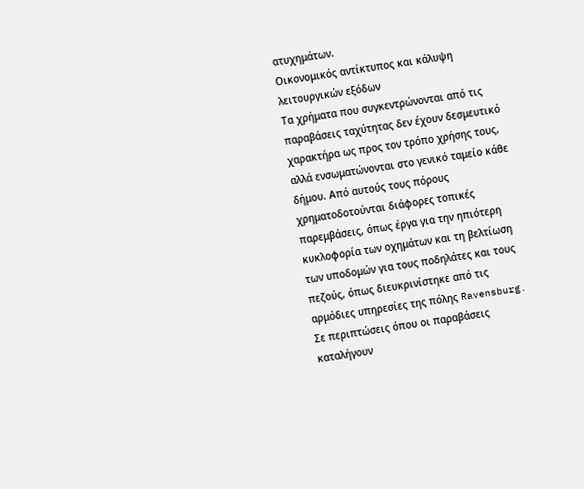ατυχημάτων.
Οικονομικός αντίκτυπος και κάλυψη λειτουργικών εξόδων
Τα χρήματα που συγκεντρώνονται από τις παραβάσεις ταχύτητας δεν έχουν δεσμευτικό χαρακτήρα ως προς τον τρόπο χρήσης τους, αλλά ενσωματώνονται στο γενικό ταμείο κάθε δήμου. Από αυτούς τους πόρους χρηματοδοτούνται διάφορες τοπικές παρεμβάσεις, όπως έργα για την ηπιότερη κυκλοφορία των οχημάτων και τη βελτίωση των υποδομών για τους ποδηλάτες και τους πεζούς, όπως διευκρινίστηκε από τις αρμόδιες υπηρεσίες της πόλης Ravensburg. Σε περιπτώσεις όπου οι παραβάσεις καταλήγουν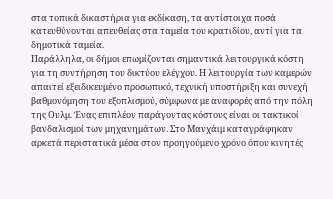στα τοπικά δικαστήρια για εκδίκαση, τα αντίστοιχα ποσά κατευθύνονται απευθείας στα ταμεία του κρατιδίου, αντί για τα δημοτικά ταμεία.
Παράλληλα, οι δήμοι επωμίζονται σημαντικά λειτουργικά κόστη για τη συντήρηση του δικτύου ελέγχου. Η λειτουργία των καμερών απαιτεί εξειδικευμένο προσωπικό, τεχνική υποστήριξη και συνεχή βαθμονόμηση του εξοπλισμού, σύμφωνα με αναφορές από την πόλη της Ουλμ. Ένας επιπλέον παράγοντας κόστους είναι οι τακτικοί βανδαλισμοί των μηχανημάτων. Στο Μανχάιμ καταγράφηκαν αρκετά περιστατικά μέσα στον προηγούμενο χρόνο όπου κινητές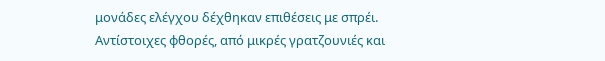μονάδες ελέγχου δέχθηκαν επιθέσεις με σπρέι. Αντίστοιχες φθορές, από μικρές γρατζουνιές και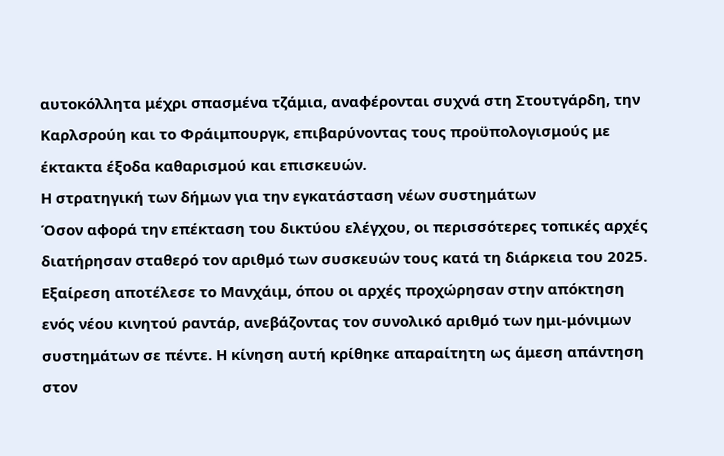αυτοκόλλητα μέχρι σπασμένα τζάμια, αναφέρονται συχνά στη Στουτγάρδη, την Καρλσρούη και το Φράιμπουργκ, επιβαρύνοντας τους προϋπολογισμούς με έκτακτα έξοδα καθαρισμού και επισκευών.
Η στρατηγική των δήμων για την εγκατάσταση νέων συστημάτων
Όσον αφορά την επέκταση του δικτύου ελέγχου, οι περισσότερες τοπικές αρχές διατήρησαν σταθερό τον αριθμό των συσκευών τους κατά τη διάρκεια του 2025. Εξαίρεση αποτέλεσε το Μανχάιμ, όπου οι αρχές προχώρησαν στην απόκτηση ενός νέου κινητού ραντάρ, ανεβάζοντας τον συνολικό αριθμό των ημι-μόνιμων συστημάτων σε πέντε. Η κίνηση αυτή κρίθηκε απαραίτητη ως άμεση απάντηση στον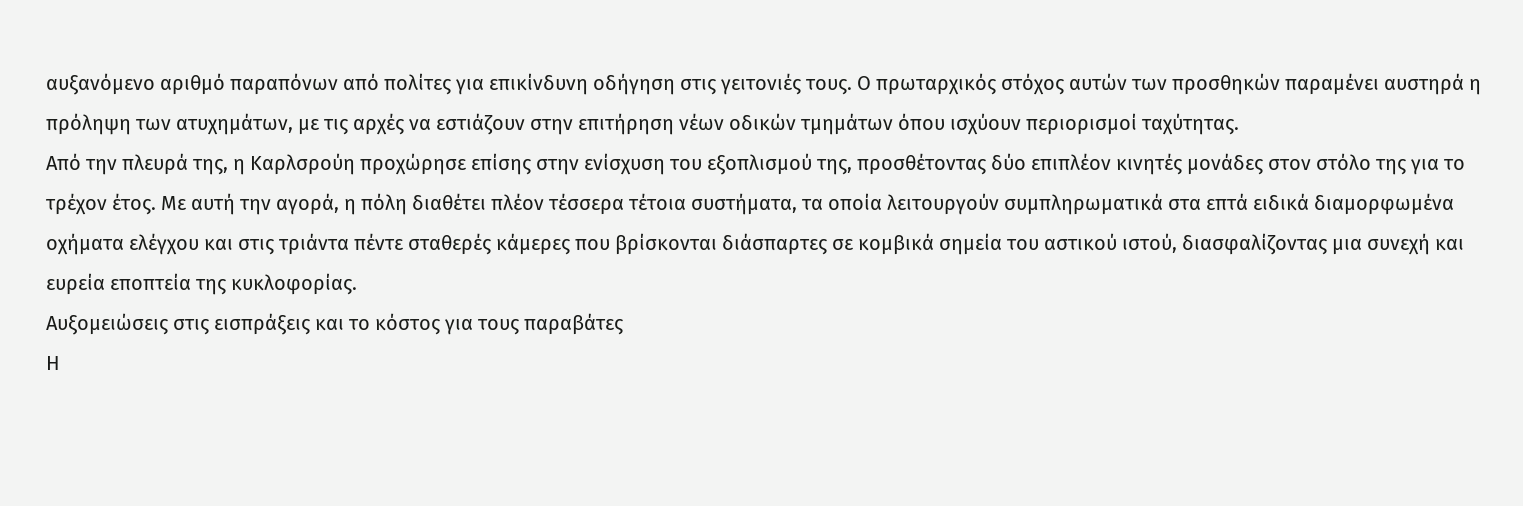αυξανόμενο αριθμό παραπόνων από πολίτες για επικίνδυνη οδήγηση στις γειτονιές τους. Ο πρωταρχικός στόχος αυτών των προσθηκών παραμένει αυστηρά η πρόληψη των ατυχημάτων, με τις αρχές να εστιάζουν στην επιτήρηση νέων οδικών τμημάτων όπου ισχύουν περιορισμοί ταχύτητας.
Από την πλευρά της, η Καρλσρούη προχώρησε επίσης στην ενίσχυση του εξοπλισμού της, προσθέτοντας δύο επιπλέον κινητές μονάδες στον στόλο της για το τρέχον έτος. Με αυτή την αγορά, η πόλη διαθέτει πλέον τέσσερα τέτοια συστήματα, τα οποία λειτουργούν συμπληρωματικά στα επτά ειδικά διαμορφωμένα οχήματα ελέγχου και στις τριάντα πέντε σταθερές κάμερες που βρίσκονται διάσπαρτες σε κομβικά σημεία του αστικού ιστού, διασφαλίζοντας μια συνεχή και ευρεία εποπτεία της κυκλοφορίας.
Αυξομειώσεις στις εισπράξεις και το κόστος για τους παραβάτες
Η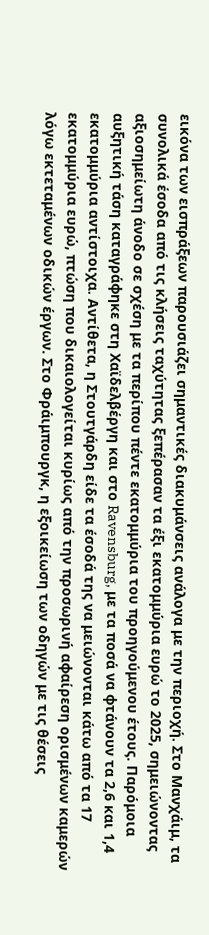εικόνα των εισπράξεων παρουσιάζει σημαντικές διακυμάνσεις ανάλογα με την περιοχή. Στο Μανχάιμ, τα συνολικά έσοδα από τις κλήσεις ταχύτητας ξεπέρασαν τα έξι εκατομμύρια ευρώ το 2025, σημειώνοντας αξιοσημείωτη άνοδο σε σχέση με τα περίπου πέντε εκατομμύρια του προηγούμενου έτους. Παρόμοια αυξητική τάση καταγράφηκε στη Χαϊδελβέργη και στο Ravensburg, με τα ποσά να φτάνουν τα 2,6 και 1,4 εκατομμύρια αντίστοιχα. Αντίθετα, η Στουτγάρδη είδε τα έσοδά της να μειώνονται κάτω από τα 17 εκατομμύρια ευρώ, πτώση που δικαιολογείται κυρίως από την προσωρινή αφαίρεση ορισμένων καμερών λόγω εκτεταμένων οδικών έργων. Στο Φράιμπουργκ, η εξοικείωση των οδηγών με τις θέσεις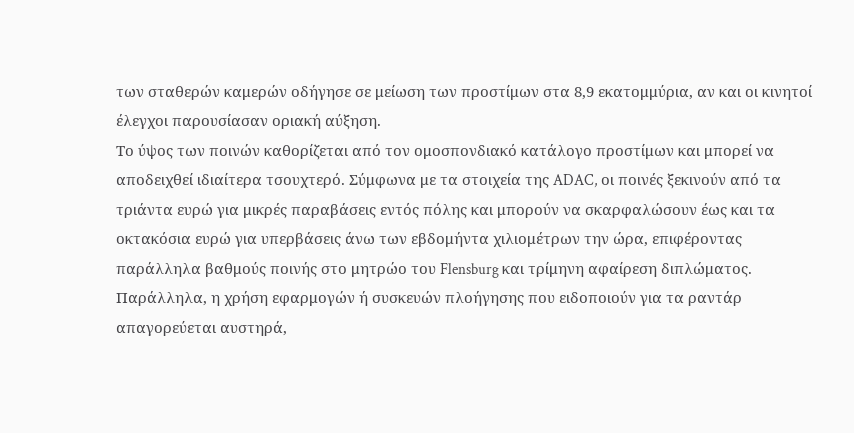των σταθερών καμερών οδήγησε σε μείωση των προστίμων στα 8,9 εκατομμύρια, αν και οι κινητοί έλεγχοι παρουσίασαν οριακή αύξηση.
Το ύψος των ποινών καθορίζεται από τον ομοσπονδιακό κατάλογο προστίμων και μπορεί να αποδειχθεί ιδιαίτερα τσουχτερό. Σύμφωνα με τα στοιχεία της ADAC, οι ποινές ξεκινούν από τα τριάντα ευρώ για μικρές παραβάσεις εντός πόλης και μπορούν να σκαρφαλώσουν έως και τα οκτακόσια ευρώ για υπερβάσεις άνω των εβδομήντα χιλιομέτρων την ώρα, επιφέροντας παράλληλα βαθμούς ποινής στο μητρώο του Flensburg και τρίμηνη αφαίρεση διπλώματος. Παράλληλα, η χρήση εφαρμογών ή συσκευών πλοήγησης που ειδοποιούν για τα ραντάρ απαγορεύεται αυστηρά,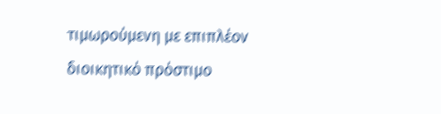τιμωρούμενη με επιπλέον διοικητικό πρόστιμο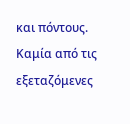και πόντους. Καμία από τις εξεταζόμενες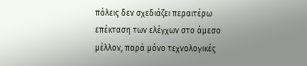πόλεις δεν σχεδιάζει περαιτέρω επέκταση των ελέγχων στο άμεσο μέλλον, παρά μόνο τεχνολογικές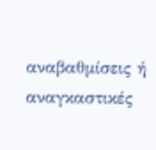αναβαθμίσεις ή αναγκαστικές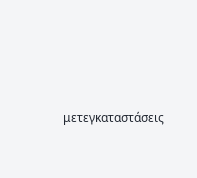μετεγκαταστάσεις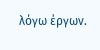λόγω έργων.